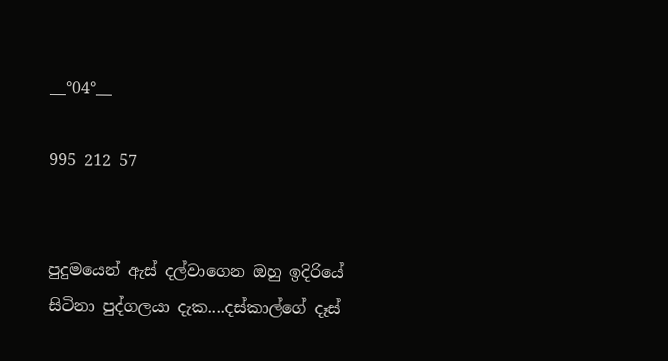__°04°__

995 212 57


පුදුමයෙන් ඇස් දල්වාගෙන ඔහු ඉදිරියේ සිටිනා පුද්ගලයා දැක....දස්කාල්ගේ දෑස්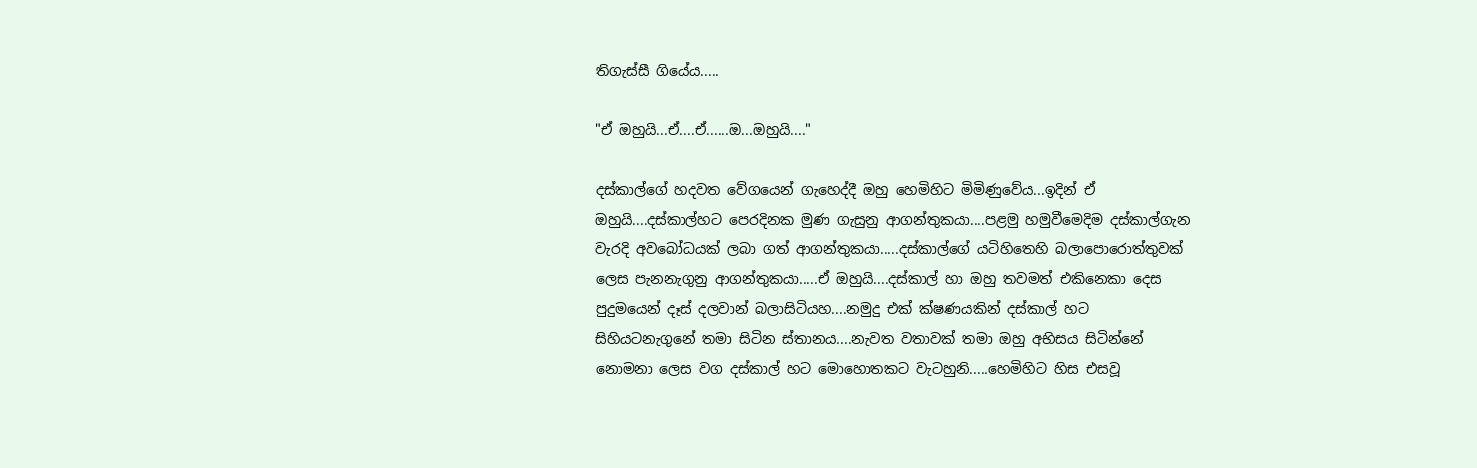තිගැස්සී ගියේය.....

"ඒ ඔහුයි...ඒ....ඒ......ඔ...ඔහුයි...."

දස්කාල්ගේ හදවත වේගයෙන් ගැහෙද්දී ඔහු හෙමිහිට මිමිණුවේය...ඉදින් ඒ ඔහුයි....දස්කාල්හට පෙරදිනක මුණ ගැසුනු ආගන්තුකයා....පළමු හමුවීමෙදිම දස්කාල්ගැන වැරදි අවබෝධයක් ලබා ගත් ආගන්තුකයා.....දස්කාල්ගේ යටිහිතෙහි බලාපොරොත්තුවක් ලෙස පැනනැගුනු ආගන්තුකයා.....ඒ ඔහුයි....දස්කාල් හා ඔහු තවමත් එකිනෙකා දෙස පුදුමයෙන් දෑස් දලවාන් බලාසිටියහ....නමුදු එක් ක්ෂණයකින් දස්කාල් හට සිහියටනැගුනේ තමා සිටින ස්තානය....නැවත වතාවක් තමා ඔහු අභිසය සිටින්නේ නොමනා ලෙස වග දස්කාල් හට මොහොතකට වැටහුනි.....හෙමිහිට හිස එසවූ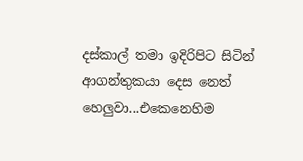දස්කාල් තමා ඉදිරිපිට සිටින් ආගන්තුකයා දෙස නෙත් හෙලුවා...එකෙනෙහිම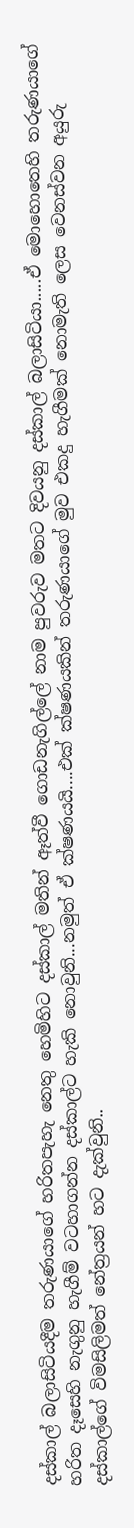දස්කාල් බලාසිටියදීම තරුණයාගේ හරිතපැහැ නෙතු හෙමිහිට දස්කාල් මතින් ඈත්වී ගොඩනැගිල්ලේ නාම පුවරුව මතට දිවයනු දස්කාල් බලාසිටියා.....ඒ මොහොතෙහි තරුණයාගේ හරිත දෑසෙහි නැගුනු හැගීම් වටහාගන්න දස්කාල්ට හැකි නොවුනි...නමුත් ඒ ක්ෂණයයි....එක් ක්ෂණයකින් තරුණයාගේ මුව එකදු හැගීමක් නොමැති ලෙස වෙනස්වන අයුරු දස්කාල්ගේ විමසිලිමත් නේත්‍රයන් හට දැක්වුනි..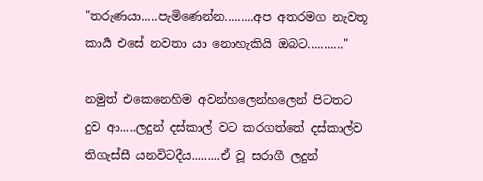"තරුණයා.....පැමිණෙන්න.........අප අතරමග නැවතූ කාර්‍ය එසේ නවතා යා නොහැකියි ඔබට..........."

නමුත් එකෙනෙහිම අවන්හලෙන්හලෙන් පිටතට දුව ආ.....ලදුන් දස්කාල් වට කරගත්තේ දස්කාල්ව තිගැස්සී යනවිටදීය.........ඒ වූ සරාගී ලදුන්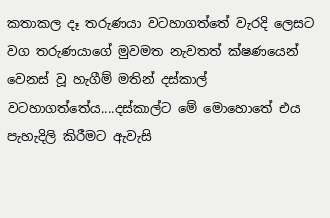කතාකල දෑ තරුණයා වටහාගත්තේ වැරදි ලෙසට වග තරුණයාගේ මුවමත නැවතත් ක්ෂණයෙන් වෙනස් වූ හැගීම් මතින් දස්කාල් වටහාගත්තේය....දස්කාල්ට මේ මොහොතේ එය පැහැදිලි කිරීමට ඇවැසි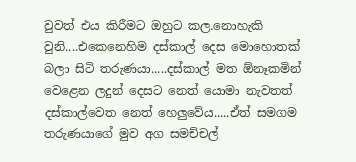වුවත් එය කිරීමට ඔහුට කල.නොහැකි වුනි....එකෙනෙහිම දස්කාල් දෙස මොහොතක් බලා සිටි තරුණයා.....දස්කාල් මත ඕනෑකමින් වෙළෙන ලදුන් දෙසට නෙත් යොමා නැවතත් දස්කාල්වෙත නෙත් හෙලුවේය.....ඒත් සමගම තරුණයාගේ මුව අග සමච්චල්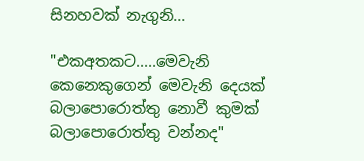සිනහවක් නැගුනි...

"එකඅතකට.....මෙවැනි කෙනෙකුගෙන් මෙවැනි දෙයක් බලාපොරොත්තු නොවී කුමක් බලාපොරොත්තු වන්නද"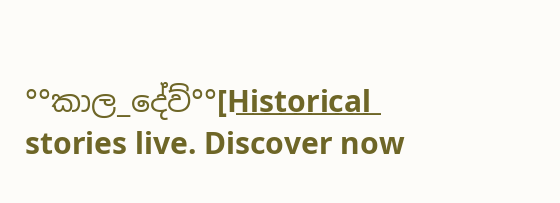°°කාල_දේව්°°[H͟i͟s͟t͟o͟r͟i͟c͟a͟l͟ stories live. Discover now